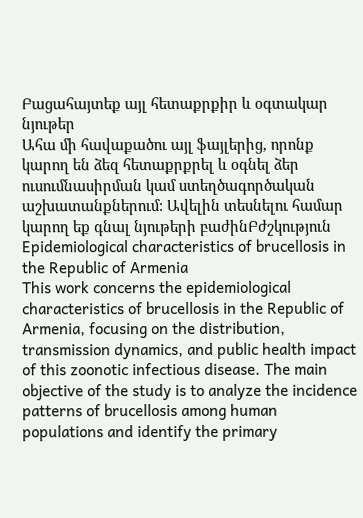Բացահայտեք այլ հետաքրքիր և օգտակար նյութեր
Ահա մի հավաքածու այլ ֆայլերից, որոնք կարող են ձեզ հետաքրքրել և օգնել ձեր ուսումնասիրման կամ ստեղծագործական աշխատանքներում: Ավելին տեսնելու համար կարող եք գնալ նյութերի բաժինԲժշկություն
Epidemiological characteristics of brucellosis in the Republic of Armenia
This work concerns the epidemiological characteristics of brucellosis in the Republic of Armenia, focusing on the distribution, transmission dynamics, and public health impact of this zoonotic infectious disease. The main objective of the study is to analyze the incidence patterns of brucellosis among human populations and identify the primary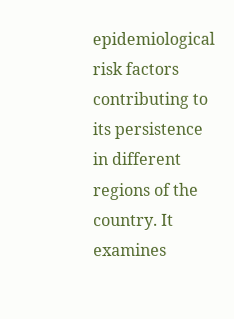epidemiological risk factors contributing to its persistence in different regions of the country. It examines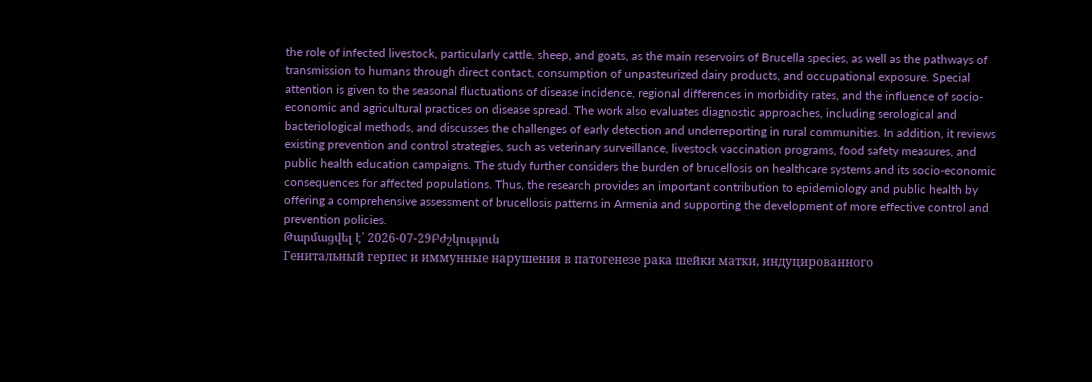the role of infected livestock, particularly cattle, sheep, and goats, as the main reservoirs of Brucella species, as well as the pathways of transmission to humans through direct contact, consumption of unpasteurized dairy products, and occupational exposure. Special attention is given to the seasonal fluctuations of disease incidence, regional differences in morbidity rates, and the influence of socio-economic and agricultural practices on disease spread. The work also evaluates diagnostic approaches, including serological and bacteriological methods, and discusses the challenges of early detection and underreporting in rural communities. In addition, it reviews existing prevention and control strategies, such as veterinary surveillance, livestock vaccination programs, food safety measures, and public health education campaigns. The study further considers the burden of brucellosis on healthcare systems and its socio-economic consequences for affected populations. Thus, the research provides an important contribution to epidemiology and public health by offering a comprehensive assessment of brucellosis patterns in Armenia and supporting the development of more effective control and prevention policies.
Թարմացվել է՝ 2026-07-29Բժշկություն
Генитальный герпес и иммунные нарушения в патогенезе рака шейки матки, индуцированного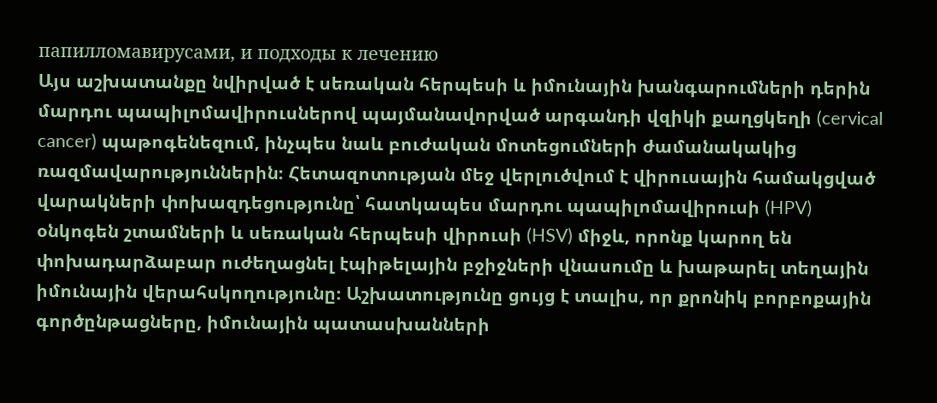папилломавирусами, и подходы к лечению
Այս աշխատանքը նվիրված է սեռական հերպեսի և իմունային խանգարումների դերին մարդու պապիլոմավիրուսներով պայմանավորված արգանդի վզիկի քաղցկեղի (cervical cancer) պաթոգենեզում, ինչպես նաև բուժական մոտեցումների ժամանակակից ռազմավարություններին։ Հետազոտության մեջ վերլուծվում է վիրուսային համակցված վարակների փոխազդեցությունը՝ հատկապես մարդու պապիլոմավիրուսի (HPV) օնկոգեն շտամների և սեռական հերպեսի վիրուսի (HSV) միջև, որոնք կարող են փոխադարձաբար ուժեղացնել էպիթելային բջիջների վնասումը և խաթարել տեղային իմունային վերահսկողությունը։ Աշխատությունը ցույց է տալիս, որ քրոնիկ բորբոքային գործընթացները, իմունային պատասխանների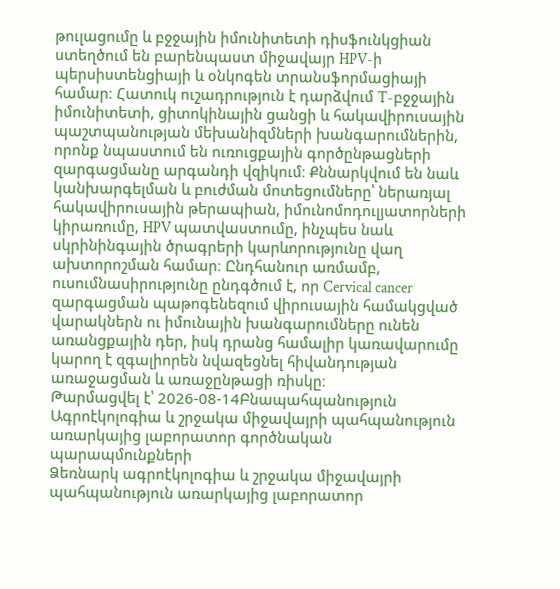թուլացումը և բջջային իմունիտետի դիսֆունկցիան ստեղծում են բարենպաստ միջավայր HPV-ի պերսիստենցիայի և օնկոգեն տրանսֆորմացիայի համար։ Հատուկ ուշադրություն է դարձվում T-բջջային իմունիտետի, ցիտոկինային ցանցի և հակավիրուսային պաշտպանության մեխանիզմների խանգարումներին, որոնք նպաստում են ուռուցքային գործընթացների զարգացմանը արգանդի վզիկում։ Քննարկվում են նաև կանխարգելման և բուժման մոտեցումները՝ ներառյալ հակավիրուսային թերապիան, իմունոմոդուլյատորների կիրառումը, HPV պատվաստումը, ինչպես նաև սկրինինգային ծրագրերի կարևորությունը վաղ ախտորոշման համար։ Ընդհանուր առմամբ, ուսումնասիրությունը ընդգծում է, որ Cervical cancer զարգացման պաթոգենեզում վիրուսային համակցված վարակներն ու իմունային խանգարումները ունեն առանցքային դեր, իսկ դրանց համալիր կառավարումը կարող է զգալիորեն նվազեցնել հիվանդության առաջացման և առաջընթացի ռիսկը։
Թարմացվել է՝ 2026-08-14Բնապահպանություն
Ագրոէկոլոգիա և շրջակա միջավայրի պահպանություն առարկայից լաբորատոր գործնական պարապմունքների
Ձեռնարկ ագրոէկոլոգիա և շրջակա միջավայրի պահպանություն առարկայից լաբորատոր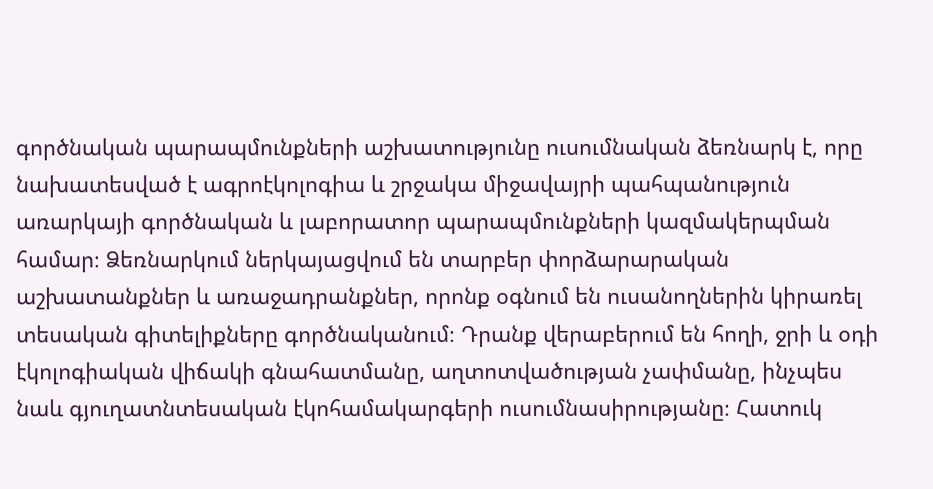գործնական պարապմունքների աշխատությունը ուսումնական ձեռնարկ է, որը նախատեսված է ագրոէկոլոգիա և շրջակա միջավայրի պահպանություն առարկայի գործնական և լաբորատոր պարապմունքների կազմակերպման համար։ Ձեռնարկում ներկայացվում են տարբեր փորձարարական աշխատանքներ և առաջադրանքներ, որոնք օգնում են ուսանողներին կիրառել տեսական գիտելիքները գործնականում։ Դրանք վերաբերում են հողի, ջրի և օդի էկոլոգիական վիճակի գնահատմանը, աղտոտվածության չափմանը, ինչպես նաև գյուղատնտեսական էկոհամակարգերի ուսումնասիրությանը։ Հատուկ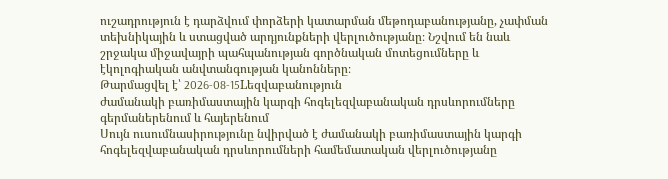ուշադրություն է դարձվում փորձերի կատարման մեթոդաբանությանը, չափման տեխնիկային և ստացված արդյունքների վերլուծությանը։ Նշվում են նաև շրջակա միջավայրի պահպանության գործնական մոտեցումները և էկոլոգիական անվտանգության կանոնները։
Թարմացվել է՝ 2026-08-15Lեզվաբանություն
ժամանակի բառիմաստային կարգի հոգելեզվաբանական դրսևորումները գերմաներենում և հայերենում
Սույն ուսումնասիրությունը նվիրված է ժամանակի բառիմաստային կարգի հոգելեզվաբանական դրսևորումների համեմատական վերլուծությանը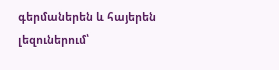գերմաներեն և հայերեն լեզուներում՝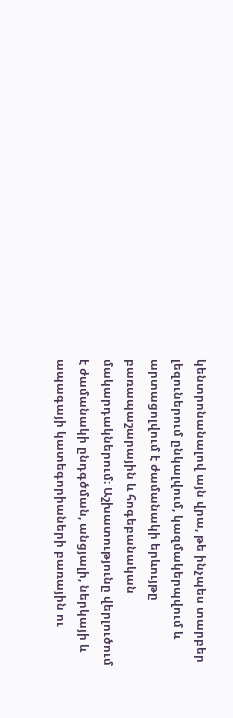կենտրոնանալով այն վրա, թե ինչպես տարբեր լեզուներում ընկալվում, կազմակերպվում և արտացոլվում է ժամանակի երևույթը բառապաշարային և հոգեբանական մակարդակներում։ Աշխատությունը վերլուծում է ժամանակի ընդգծման, անցյալի, ներկայի և ապագայի կատեգորիաների բառային ու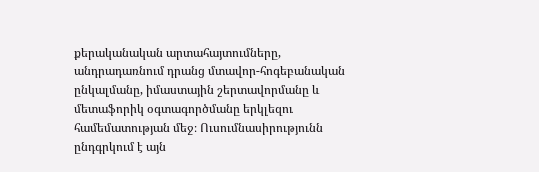քերականական արտահայտումները, անդրադառնում դրանց մտավոր-հոգեբանական ընկալմանը, իմաստային շերտավորմանը և մետաֆորիկ օգտագործմանը երկլեզու համեմատության մեջ։ Ուսումնասիրությունն ընդգրկում է այն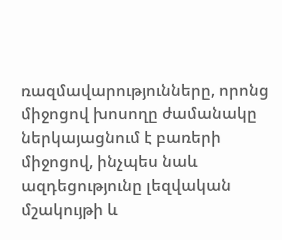ռազմավարությունները, որոնց միջոցով խոսողը ժամանակը ներկայացնում է բառերի միջոցով, ինչպես նաև ազդեցությունը լեզվական մշակույթի և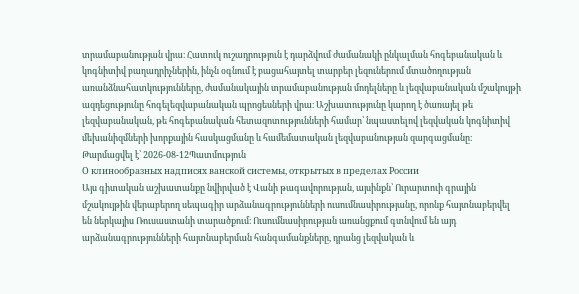տրամաբանության վրա։ Հատուկ ուշադրություն է դարձվում ժամանակի ընկալման հոգեբանական և կոգնիտիվ բաղադրիչներին, ինչն օգնում է բացահայտել տարբեր լեզուներում մտածողության առանձնահատկությունները, ժամանակային տրամաբանության մոդելները և լեզվաբանական մշակույթի ազդեցությունը հոգելեզվաբանական պրոցեսների վրա։ Աշխատությունը կարող է ծառայել թե լեզվաբանական, թե հոգեբանական հետազոտությունների համար՝ նպաստելով լեզվական կոգնիտիվ մեխանիզմների խորքային հասկացմանը և համեմատական լեզվաբանության զարգացմանը։
Թարմացվել է՝ 2026-08-12Պատմություն
О клинообразных надписях ванской системы, открытых в пределах России
Այս գիտական աշխատանքը նվիրված է Վանի թագավորության, այսինքն՝ Ուրարտուի գրային մշակույթին վերաբերող սեպագիր արձանագրությունների ուսումնասիրությանը, որոնք հայտնաբերվել են ներկայիս Ռուսաստանի տարածքում։ Ուսումնասիրության առանցքում գտնվում են այդ արձանագրությունների հայտնաբերման հանգամանքները, դրանց լեզվական և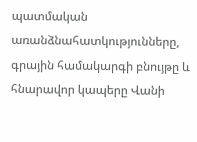պատմական առանձնահատկությունները, գրային համակարգի բնույթը և հնարավոր կապերը Վանի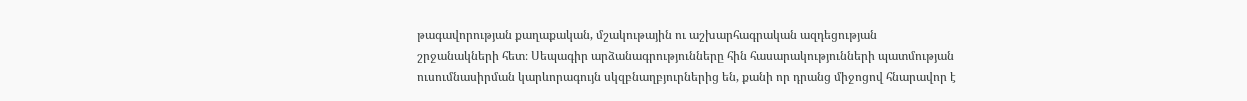թագավորության քաղաքական, մշակութային ու աշխարհագրական ազդեցության շրջանակների հետ։ Սեպագիր արձանագրությունները հին հասարակությունների պատմության ուսումնասիրման կարևորագույն սկզբնաղբյուրներից են, քանի որ դրանց միջոցով հնարավոր է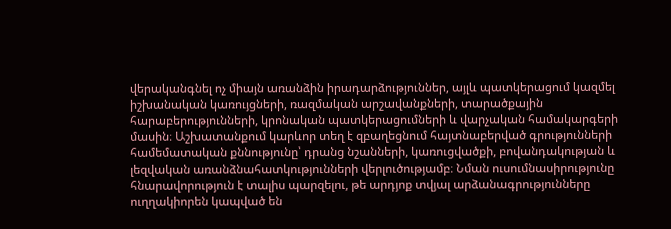վերականգնել ոչ միայն առանձին իրադարձություններ, այլև պատկերացում կազմել իշխանական կառույցների, ռազմական արշավանքների, տարածքային հարաբերությունների, կրոնական պատկերացումների և վարչական համակարգերի մասին։ Աշխատանքում կարևոր տեղ է զբաղեցնում հայտնաբերված գրությունների համեմատական քննությունը՝ դրանց նշանների, կառուցվածքի, բովանդակության և լեզվական առանձնահատկությունների վերլուծությամբ։ Նման ուսումնասիրությունը հնարավորություն է տալիս պարզելու, թե արդյոք տվյալ արձանագրությունները ուղղակիորեն կապված են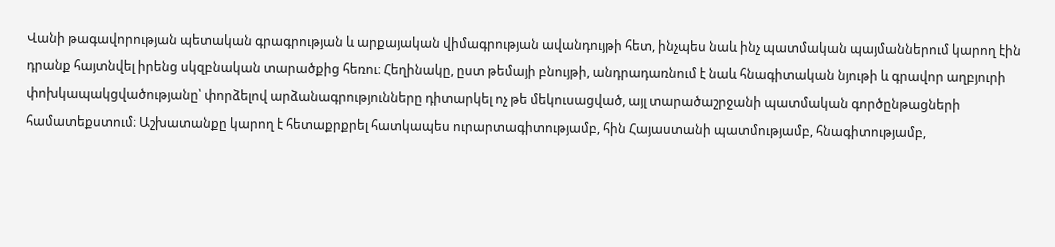Վանի թագավորության պետական գրագրության և արքայական վիմագրության ավանդույթի հետ, ինչպես նաև ինչ պատմական պայմաններում կարող էին դրանք հայտնվել իրենց սկզբնական տարածքից հեռու։ Հեղինակը, ըստ թեմայի բնույթի, անդրադառնում է նաև հնագիտական նյութի և գրավոր աղբյուրի փոխկապակցվածությանը՝ փորձելով արձանագրությունները դիտարկել ոչ թե մեկուսացված, այլ տարածաշրջանի պատմական գործընթացների համատեքստում։ Աշխատանքը կարող է հետաքրքրել հատկապես ուրարտագիտությամբ, հին Հայաստանի պատմությամբ, հնագիտությամբ,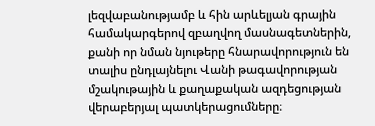լեզվաբանությամբ և հին արևելյան գրային համակարգերով զբաղվող մասնագետներին, քանի որ նման նյութերը հնարավորություն են տալիս ընդլայնելու Վանի թագավորության մշակութային և քաղաքական ազդեցության վերաբերյալ պատկերացումները։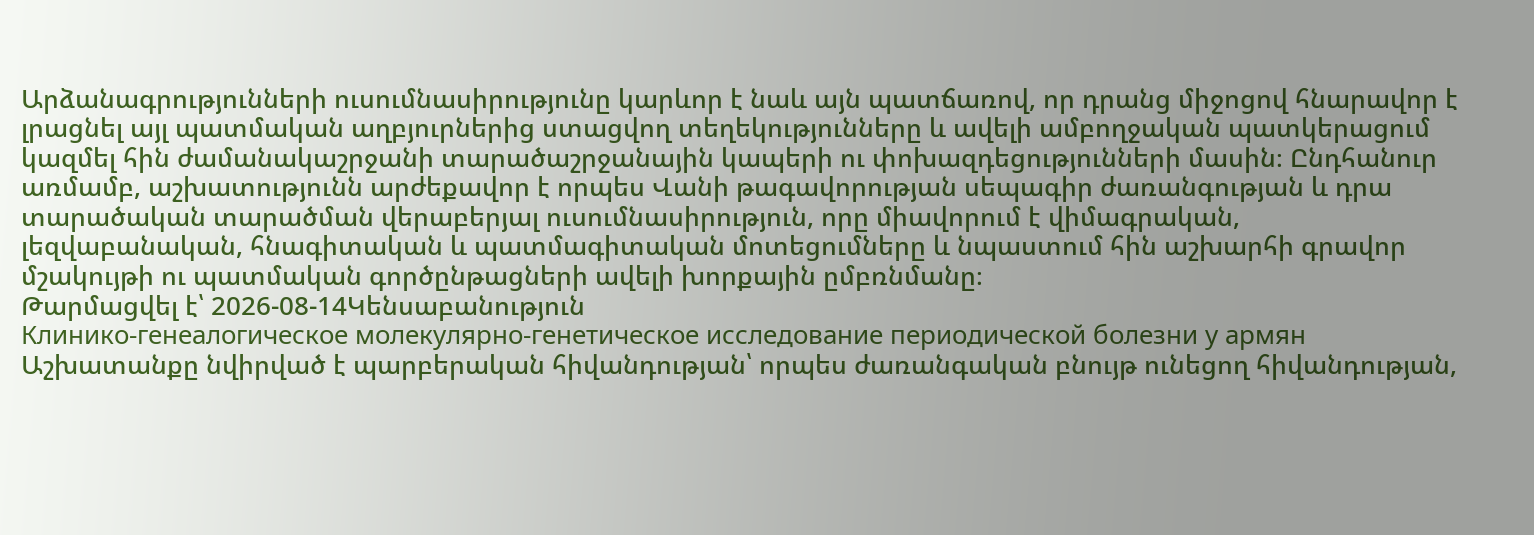Արձանագրությունների ուսումնասիրությունը կարևոր է նաև այն պատճառով, որ դրանց միջոցով հնարավոր է լրացնել այլ պատմական աղբյուրներից ստացվող տեղեկությունները և ավելի ամբողջական պատկերացում կազմել հին ժամանակաշրջանի տարածաշրջանային կապերի ու փոխազդեցությունների մասին։ Ընդհանուր առմամբ, աշխատությունն արժեքավոր է որպես Վանի թագավորության սեպագիր ժառանգության և դրա տարածական տարածման վերաբերյալ ուսումնասիրություն, որը միավորում է վիմագրական, լեզվաբանական, հնագիտական և պատմագիտական մոտեցումները և նպաստում հին աշխարհի գրավոր մշակույթի ու պատմական գործընթացների ավելի խորքային ըմբռնմանը։
Թարմացվել է՝ 2026-08-14Կենսաբանություն
Клинико-генеалогическое молекулярно-генетическое исследование периодической болезни у армян
Աշխատանքը նվիրված է պարբերական հիվանդության՝ որպես ժառանգական բնույթ ունեցող հիվանդության,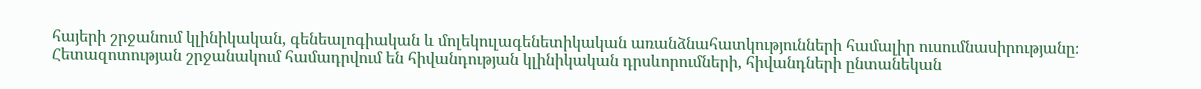հայերի շրջանում կլինիկական, գենեալոգիական և մոլեկուլագենետիկական առանձնահատկությունների համալիր ուսումնասիրությանը։ Հետազոտության շրջանակում համադրվում են հիվանդության կլինիկական դրսևորումների, հիվանդների ընտանեկան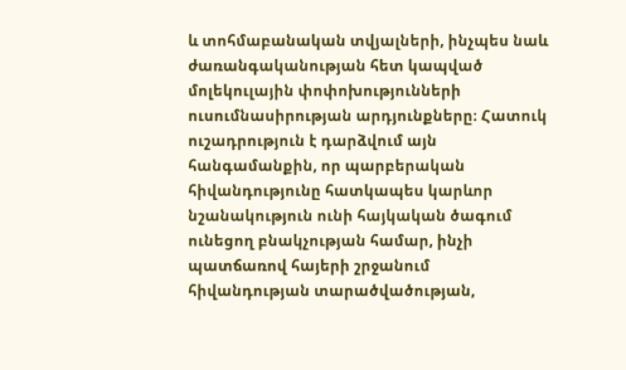և տոհմաբանական տվյալների, ինչպես նաև ժառանգականության հետ կապված մոլեկուլային փոփոխությունների ուսումնասիրության արդյունքները։ Հատուկ ուշադրություն է դարձվում այն հանգամանքին, որ պարբերական հիվանդությունը հատկապես կարևոր նշանակություն ունի հայկական ծագում ունեցող բնակչության համար, ինչի պատճառով հայերի շրջանում հիվանդության տարածվածության,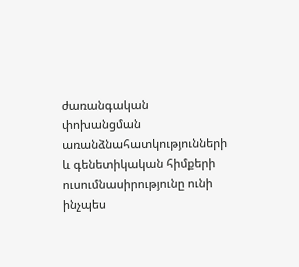ժառանգական փոխանցման առանձնահատկությունների և գենետիկական հիմքերի ուսումնասիրությունը ունի ինչպես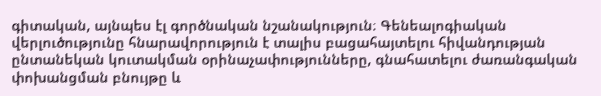գիտական, այնպես էլ գործնական նշանակություն։ Գենեալոգիական վերլուծությունը հնարավորություն է տալիս բացահայտելու հիվանդության ընտանեկան կուտակման օրինաչափությունները, գնահատելու ժառանգական փոխանցման բնույթը և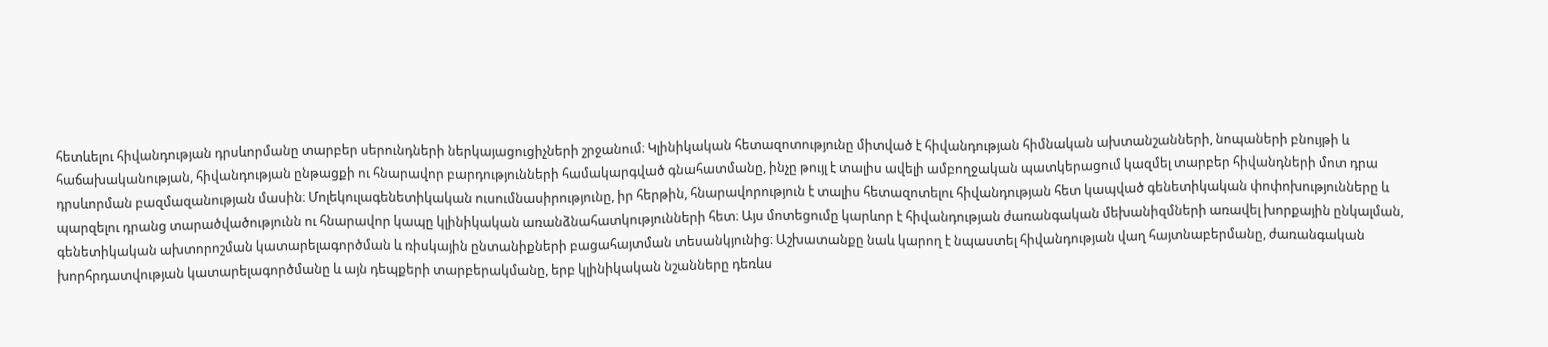հետևելու հիվանդության դրսևորմանը տարբեր սերունդների ներկայացուցիչների շրջանում։ Կլինիկական հետազոտությունը միտված է հիվանդության հիմնական ախտանշանների, նոպաների բնույթի և հաճախականության, հիվանդության ընթացքի ու հնարավոր բարդությունների համակարգված գնահատմանը, ինչը թույլ է տալիս ավելի ամբողջական պատկերացում կազմել տարբեր հիվանդների մոտ դրա դրսևորման բազմազանության մասին։ Մոլեկուլագենետիկական ուսումնասիրությունը, իր հերթին, հնարավորություն է տալիս հետազոտելու հիվանդության հետ կապված գենետիկական փոփոխությունները և պարզելու դրանց տարածվածությունն ու հնարավոր կապը կլինիկական առանձնահատկությունների հետ։ Այս մոտեցումը կարևոր է հիվանդության ժառանգական մեխանիզմների առավել խորքային ընկալման, գենետիկական ախտորոշման կատարելագործման և ռիսկային ընտանիքների բացահայտման տեսանկյունից։ Աշխատանքը նաև կարող է նպաստել հիվանդության վաղ հայտնաբերմանը, ժառանգական խորհրդատվության կատարելագործմանը և այն դեպքերի տարբերակմանը, երբ կլինիկական նշանները դեռևս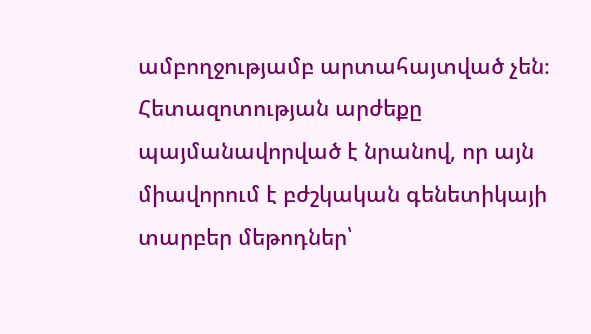ամբողջությամբ արտահայտված չեն։ Հետազոտության արժեքը պայմանավորված է նրանով, որ այն միավորում է բժշկական գենետիկայի տարբեր մեթոդներ՝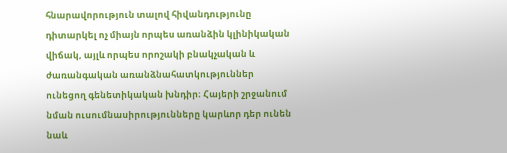հնարավորություն տալով հիվանդությունը դիտարկել ոչ միայն որպես առանձին կլինիկական վիճակ, այլև որպես որոշակի բնակչական և ժառանգական առանձնահատկություններ ունեցող գենետիկական խնդիր։ Հայերի շրջանում նման ուսումնասիրությունները կարևոր դեր ունեն նաև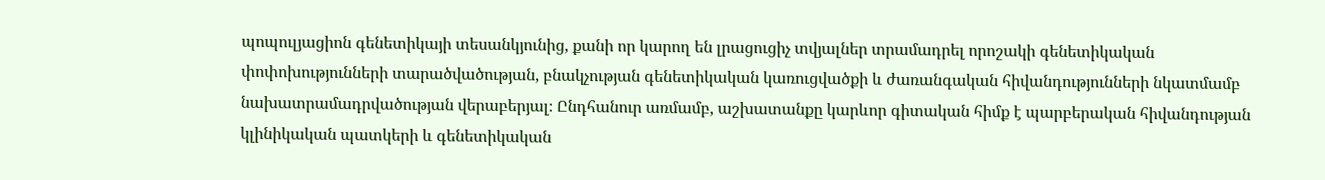պոպուլյացիոն գենետիկայի տեսանկյունից, քանի որ կարող են լրացուցիչ տվյալներ տրամադրել որոշակի գենետիկական փոփոխությունների տարածվածության, բնակչության գենետիկական կառուցվածքի և ժառանգական հիվանդությունների նկատմամբ նախատրամադրվածության վերաբերյալ։ Ընդհանուր առմամբ, աշխատանքը կարևոր գիտական հիմք է պարբերական հիվանդության կլինիկական պատկերի և գենետիկական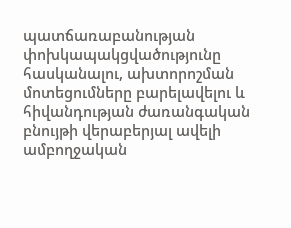պատճառաբանության փոխկապակցվածությունը հասկանալու, ախտորոշման մոտեցումները բարելավելու և հիվանդության ժառանգական բնույթի վերաբերյալ ավելի ամբողջական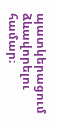պատկերացում ձևավորելու համար։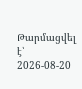Թարմացվել է՝ 2026-08-20